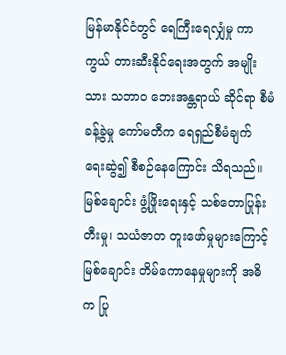မြန်မာနိုင်ငံတွင် ရေကြီးရေလျှံမှု ကာကွယ် တားဆီးနိုင်ရေးအတွက် အမျိုးသား သဘာဝ ဘေးအန္တရာယ် ဆိုင်ရာ စီမံခန့်ခွဲမှု ကော်မတီက ရေရှည်စီမံချက် ရေးဆွဲ၍ စီစဉ်နေကြောင်း သိရသည်။
မြစ်ချောင်း ဖွံ့ဖြိုးရေးနှင့် သစ်တောပြုန်းတီးမှု၊ သယံဇာတ တူးဖော်မှုများကြောင့် မြစ်ချောင်း တိမ်ကောနေမှုများကို အဓိက ပြု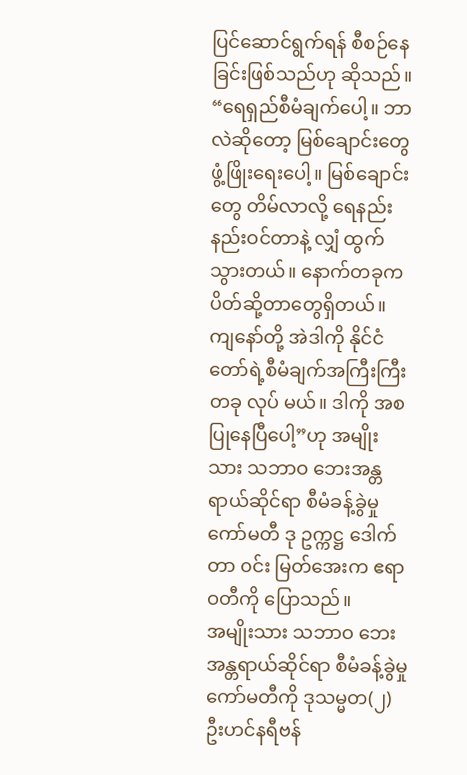ပြင်ဆောင်ရွက်ရန် စီစဉ်နေခြင်းဖြစ်သည်ဟု ဆိုသည်။
“ရေရှည်စီမံချက်ပေါ့။ ဘာလဲဆိုတော့ မြစ်ချောင်းတွေ ဖွံ့ဖြိုးရေးပေါ့။ မြစ်ချောင်းတွေ တိမ်လာလို့ ရေနည်းနည်းဝင်တာနဲ့ လျှံ ထွက်သွားတယ်။ နောက်တခုက ပိတ်ဆို့တာတွေရှိတယ်။ ကျနော်တို့ အဲဒါကို နိုင်ငံတော်ရဲ့စီမံချက်အကြီးကြီးတခု လုပ် မယ်။ ဒါကို အစပြုနေပြီပေါ့”ဟု အမျိုးသား သဘာဝ ဘေးအန္တရာယ်ဆိုင်ရာ စီမံခန့်ခွဲမှု ကော်မတီ ဒု ဥက္ကဋ္ဌ ဒေါက်တာ ၀င်း မြတ်အေးက ဧရာဝတီကို ပြောသည်။
အမျိုးသား သဘာဝ ဘေးအန္တရာယ်ဆိုင်ရာ စီမံခန့်ခွဲမှု ကော်မတီကို ဒုသမ္မတ(၂) ဦးဟင်နရီဗန်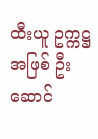ထီးယူ ဥက္ကဋ္ဌအဖြစ် ဦးဆောင်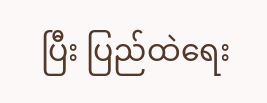ပြီး ပြည်ထဲရေး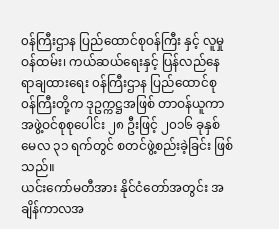၀န်ကြီးဌာန ပြည်ထောင်စုဝန်ကြီး နှင့် လူမှုဝန်ထမ်း၊ ကယ်ဆယ်ရေးနှင့် ပြန်လည်နေရာချထားရေး ၀န်ကြီးဌာန ပြည်ထောင်စု ၀န်ကြီးတို့က ဒုဥက္ကဋ္ဌအဖြစ် တာဝန်ယူကာ အဖွဲ့ဝင်စုစုပေါင်း ၂၈ ဦးဖြင့် ၂၀၁၆ ခုနှစ် မေလ ၃၁ ရက်တွင် စတင်ဖွဲ့စည်းခဲ့ခြင်း ဖြစ်သည်။
ယင်းကော်မတီအား နိုင်ငံတော်အတွင်း အချိန်ကာလအ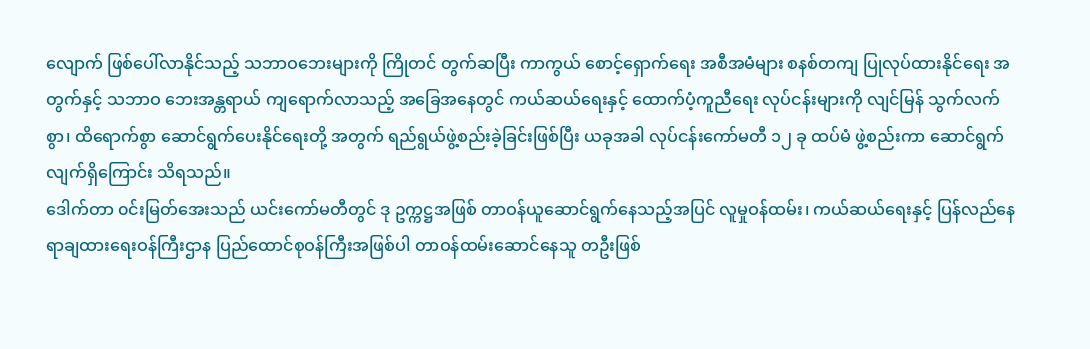လျောက် ဖြစ်ပေါ်လာနိုင်သည့် သဘာဝဘေးများကို ကြိုတင် တွက်ဆပြီး ကာကွယ် စောင့်ရှောက်ရေး အစီအမံများ စနစ်တကျ ပြုလုပ်ထားနိုင်ရေး အတွက်နှင့် သဘာဝ ဘေးအန္တရာယ် ကျရောက်လာသည့် အခြေအနေတွင် ကယ်ဆယ်ရေးနှင့် ထောက်ပံ့ကူညီရေး လုပ်ငန်းများကို လျင်မြန် သွက်လက်စွာ၊ ထိရောက်စွာ ဆောင်ရွက်ပေးနိုင်ရေးတို့ အတွက် ရည်ရွယ်ဖွဲ့စည်းခဲ့ခြင်းဖြစ်ပြီး ယခုအခါ လုပ်ငန်းကော်မတီ ၁၂ ခု ထပ်မံ ဖွဲ့စည်းကာ ဆောင်ရွက်လျက်ရှိကြောင်း သိရသည်။
ဒေါက်တာ ၀င်းမြတ်အေးသည် ယင်းကော်မတီတွင် ဒု ဥက္ကဋ္ဌအဖြစ် တာဝန်ယူဆောင်ရွက်နေသည့်အပြင် လူမှုဝန်ထမ်း၊ ကယ်ဆယ်ရေးနှင့် ပြန်လည်နေရာချထားရေးဝန်ကြီးဌာန ပြည်ထောင်စုဝန်ကြီးအဖြစ်ပါ တာဝန်ထမ်းဆောင်နေသူ တဦးဖြစ်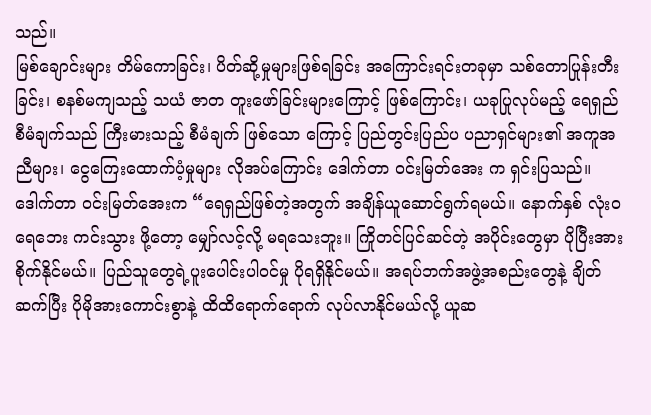သည်။
မြစ်ချောင်းများ တိမ်ကောခြင်း၊ ပိတ်ဆို့မှုများဖြစ်ရခြင်း အကြောင်းရင်းတခုမှာ သစ်တောပြုန်းတီးခြင်း၊ စနစ်မကျသည့် သယံ ဇာတ တူးဖော်ခြင်းများကြောင့် ဖြစ်ကြောင်း၊ ယခုပြုလုပ်မည့် ရေရှည်စီမံချက်သည် ကြီးမားသည့် စီမံချက် ဖြစ်သော ကြောင့် ပြည်တွင်းပြည်ပ ပညာရှင်များ၏ အကူအညီများ၊ ငွေကြေးထောက်ပံ့မှုများ လိုအပ်ကြောင်း ဒေါက်တာ ၀င်းမြတ်အေး က ရှင်းပြသည်။
ဒေါက်တာ ၀င်းမြတ်အေးက “ရေရှည်ဖြစ်တဲ့အတွက် အချိန်ယူဆောင်ရွက်ရမယ်။ နောက်နှစ် လုံးဝ ရေဘေး ကင်းသွား ဖို့တော့ မျှော်လင့်လို့ မရသေးဘူး။ ကြိုတင်ပြင်ဆင်တဲ့ အပိုင်းတွေမှာ ပိုပြီးအားစိုက်နိုင်မယ်။ ပြည်သူတွေရဲ့ပူးပေါင်းပါ၀င်မှု ပိုရရှိနိုင်မယ်။ အရပ်ဘက်အဖွဲ့အစည်းတွေနဲ့ ချိတ်ဆက်ပြီး ပိုမိုအားကောင်းစွာနဲ့ ထိထိရောက်ရောက် လုပ်လာနိုင်မယ်လို့ ယူဆ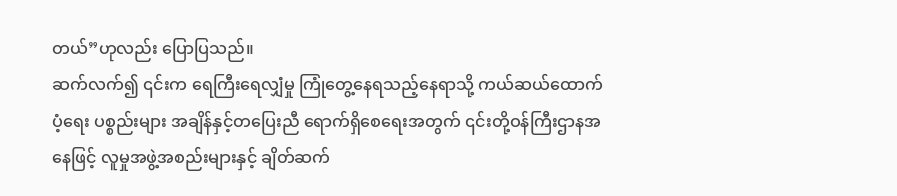တယ်”ဟုလည်း ပြောပြသည်။
ဆက်လက်၍ ၎င်းက ရေကြီးရေလျှံမှု ကြုံတွေ့နေရသည့်နေရာသို့ ကယ်ဆယ်ထောက်ပံ့ရေး ပစ္စည်းများ အချိန်နှင့်တပြေးညီ ရောက်ရှိစေရေးအတွက် ၎င်းတို့ဝန်ကြီးဌာနအနေဖြင့် လူမှုအဖွဲ့အစည်းများနှင့် ချိတ်ဆက်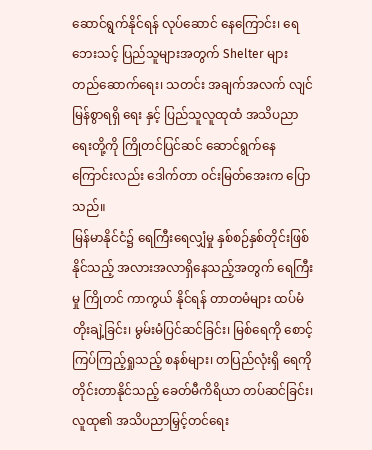ဆောင်ရွက်နိုင်ရန် လုပ်ဆောင် နေကြောင်း၊ ရေဘေးသင့် ပြည်သူများအတွက် Shelter များ တည်ဆောက်ရေး၊ သတင်း အချက်အလက် လျင်မြန်စွာရရှိ ရေး နှင့် ပြည်သူလူထုထံ အသိပညာရေးတို့ကို ကြိုတင်ပြင်ဆင် ဆောင်ရွက်နေကြောင်းလည်း ဒေါက်တာ ဝင်းမြတ်အေးက ပြောသည်။
မြန်မာနိုင်ငံ၌ ရေကြီးရေလျှံမှု နှစ်စဉ်နှစ်တိုင်းဖြစ်နိုင်သည့် အလားအလာရှိနေသည့်အတွက် ရေကြီးမှု ကြိုတင် ကာကွယ် နိုင်ရန် တာတမံများ ထပ်မံတိုးချဲ့ခြင်း၊ မွမ်းမံပြင်ဆင်ခြင်း၊ မြစ်ရေကို စောင့်ကြပ်ကြည့်ရှုသည့် စနစ်များ၊ တပြည်လုံးရှိ ရေကို တိုင်းတာနိုင်သည့် ခေတ်မီကိရိယာ တပ်ဆင်ခြင်း၊ လူထု၏ အသိပညာမြှင့်တင်ရေး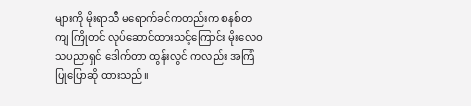များကို မိုးရာသီ မရောက်ခင်ကတည်းက စနစ်တကျ ကြိုတင် လုပ်ဆောင်ထားသင့်ကြောင်း မိုးလေဝသပညာရှင် ဒေါက်တာ ထွန်းလွင် ကလည်း အကြံပြုပြောဆို ထားသည်။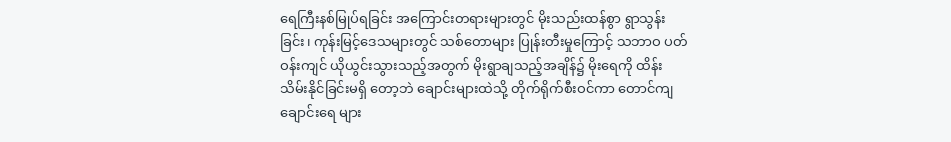ရေကြီးနစ်မြုပ်ရခြင်း အကြောင်းတရားများတွင် မိုးသည်းထန်စွာ ရွာသွန်းခြင်း၊ ကုန်းမြင့်ဒေသများတွင် သစ်တောများ ပြုန်းတီးမှုကြောင့် သဘာဝ ပတ်ဝန်းကျင် ယိုယွင်းသွားသည့်အတွက် မိုးရွာချသည့်အချိန်၌ မိုးရေကို ထိန်းသိမ်းနိုင်ခြင်းမရှိ တော့ဘဲ ချောင်းများထဲသို့ တိုက်ရိုက်စီးဝင်ကာ တောင်ကျချောင်းရေ များ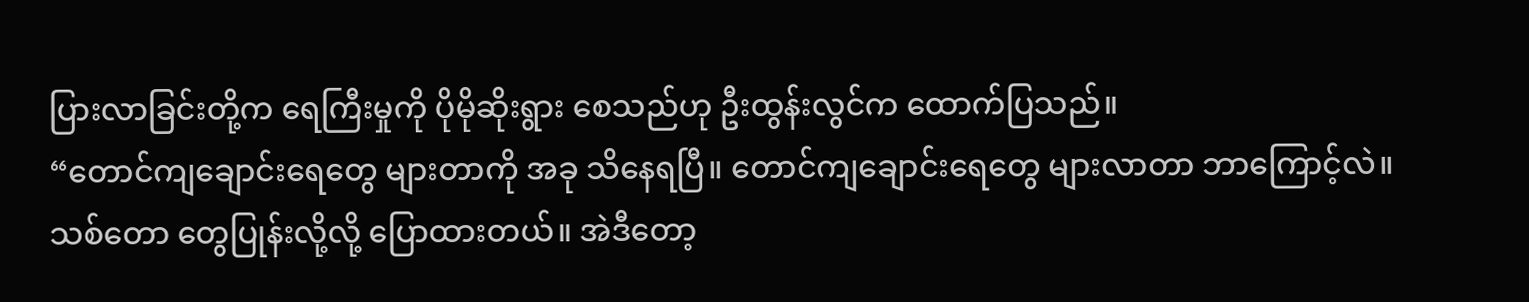ပြားလာခြင်းတို့က ရေကြီးမှုကို ပိုမိုဆိုးရွား စေသည်ဟု ဦးထွန်းလွင်က ထောက်ပြသည်။
“တောင်ကျချောင်းရေတွေ များတာကို အခု သိနေရပြီ။ တောင်ကျချောင်းရေတွေ များလာတာ ဘာကြောင့်လဲ။ သစ်တော တွေပြုန်းလို့လို့ ပြောထားတယ်။ အဲဒီတော့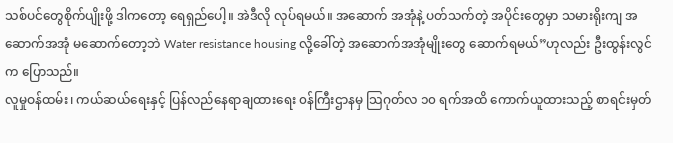သစ်ပင်တွေစိုက်ပျိုးဖို့ ဒါကတော့ ရေရှည်ပေါ့။ အဲဒီလို လုပ်ရမယ်။ အဆောက် အအုံနဲ့ ပတ်သက်တဲ့ အပိုင်းတွေမှာ သမားရိုးကျ အဆောက်အအုံ မဆောက်တော့ဘဲ Water resistance housing လို့ခေါ်တဲ့ အဆောက်အအုံမျိုးတွေ ဆောက်ရမယ်”ဟုလည်း ဦးထွန်းလွင်က ပြောသည်။
လူမှုဝန်ထမ်း၊ ကယ်ဆယ်ရေးနှင့် ပြန်လည်နေရာချထားရေး ၀န်ကြီးဌာနမှ သြဂုတ်လ ၁၀ ရက်အထိ ကောက်ယူထားသည့် စာရင်းမှတ်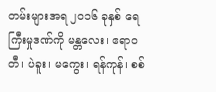တမ်းများအရ ၂၀၁၆ ခုနှစ် ရေကြီးမှုဒဏ်ကို မန္တလေး၊ ဧရာဝတီ၊ ပဲခူး၊ မကွေး၊ ရန်ကုန်၊ စစ်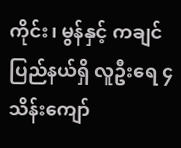ကိုင်း၊ မွန်နှင့် ကချင် ပြည်နယ်ရှိ လူဦးရေ ၄ သိန်းကျော်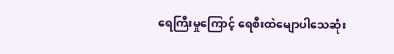ရေကြီးမှုကြောင့် ရေစီးထဲမျောပါသေဆုံး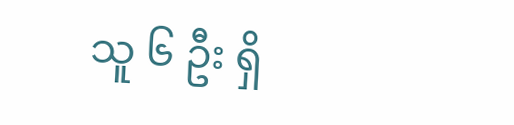သူ ၆ ဦး ရှိ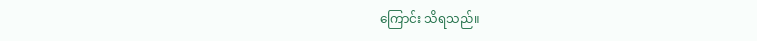ကြောင်း သိရသည်။